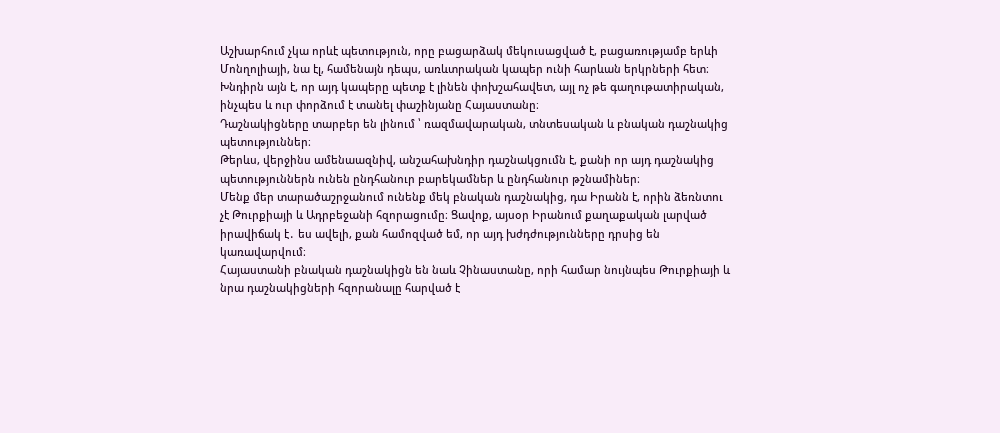Աշխարհում չկա որևէ պետություն, որը բացարձակ մեկուսացված է, բացառությամբ երևի Մոնղոլիայի, նա էլ, համենայն դեպս, առևտրական կապեր ունի հարևան երկրների հետ։
Խնդիրն այն է, որ այդ կապերը պետք է լինեն փոխշահավետ, այլ ոչ թե գաղութատիրական, ինչպես և ուր փորձում է տանել փաշինյանը Հայաստանը։
Դաշնակիցները տարբեր են լինում ՝ ռազմավարական, տնտեսական և բնական դաշնակից պետություններ։
Թերևս, վերջինս ամենաազնիվ, անշահախնդիր դաշնակցումն է, քանի որ այդ դաշնակից պետություններն ունեն ընդհանուր բարեկամներ և ընդհանուր թշնամիներ։
Մենք մեր տարածաշրջանում ունենք մեկ բնական դաշնակից, դա Իրանն է, որին ձեռնտու չէ Թուրքիայի և Ադրբեջանի հզորացումը։ Ցավոք, այսօր Իրանում քաղաքական լարված իրավիճակ է․ ես ավելի, քան համոզված եմ, որ այդ խժդժությունները դրսից են կառավարվում։
Հայաստանի բնական դաշնակիցն են նաև Չինաստանը, որի համար նույնպես Թուրքիայի և նրա դաշնակիցների հզորանալը հարված է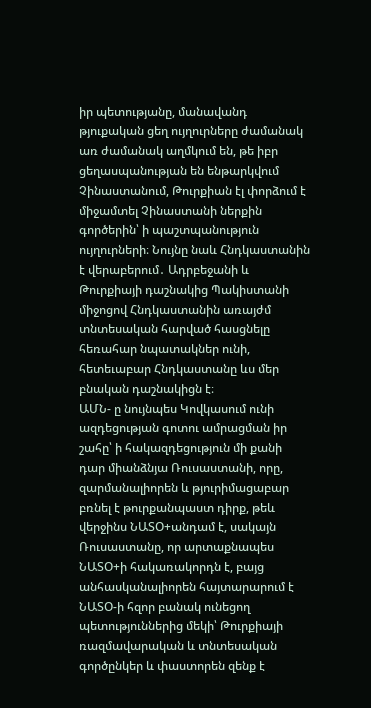իր պետությանը, մանավանդ թյուքական ցեղ ույղուրները ժամանակ առ ժամանակ աղմկում են, թե իբր ցեղասպանության են ենթարկվում Չինաստանում, Թուրքիան էլ փորձում է միջամտել Չինաստանի ներքին գործերին՝ ի պաշտպանություն ույղուրների։ Նույնը նաև Հնդկաստանին է վերաբերում․ Ադրբեջանի և Թուրքիայի դաշնակից Պակիստանի միջոցով Հնդկաստանին առայժմ տնտեսական հարված հասցնելը հեռահար նպատակներ ունի, հետեւաբար Հնդկաստանը ևս մեր բնական դաշնակիցն է։
ԱՄՆ- ը նույնպես Կովկասում ունի ազդեցության գոտու ամրացման իր շահը՝ ի հակազդեցություն մի քանի դար միանձնյա Ռուսաստանի, որը, զարմանալիորեն և թյուրիմացաբար բռնել է թուրքանպաստ դիրք, թեև վերջինս ՆԱՏՕ+անդամ է, սակայն Ռուսաստանը, որ արտաքնապես ՆԱՏՕ+ի հակառակորդն է, բայց անհասկանալիորեն հայտարարում է ՆԱՏՕ-ի հզոր բանակ ունեցող պետություններից մեկի՝ Թուրքիայի ռազմավարական և տնտեսական գործընկեր և փաստորեն զենք է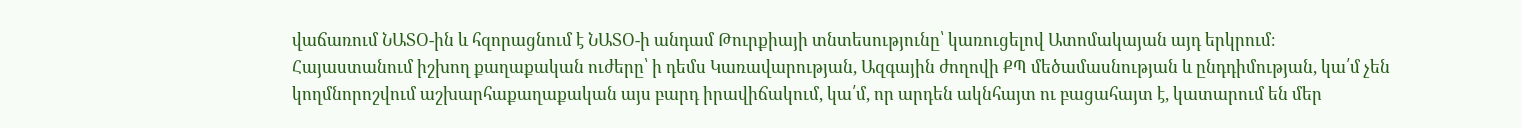վաճառում ՆԱՏՕ-ին և հզորացնում է ՆԱՏՕ-ի անդամ Թուրքիայի տնտեսությունը՝ կառուցելով Ատոմակայան այդ երկրում։
Հայաստանում իշխող քաղաքական ուժերը՝ ի դեմս Կառավարության, Ազգային ժողովի ՔՊ մեծամասնության և ընդդիմության, կա՛մ չեն կողմնորոշվում աշխարհաքաղաքական այս բարդ իրավիճակում, կա՛մ, որ արդեն ակնհայտ ու բացահայտ է, կատարում են մեր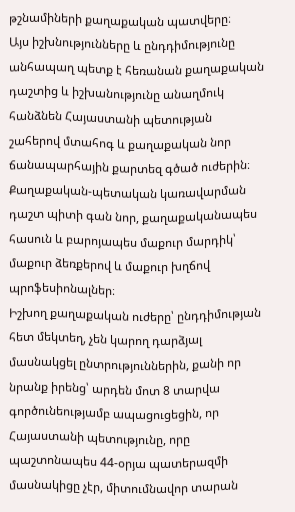թշնամիների քաղաքական պատվերը։
Այս իշխնությունները և ընդդիմությունը անհապաղ պետք է հեռանան քաղաքական դաշտից և իշխանությունը անաղմուկ հանձնեն Հայաստանի պետության շահերով մտահոգ և քաղաքական նոր ճանապարհային քարտեզ գծած ուժերին։
Քաղաքական-պետական կառավարման դաշտ պիտի գան նոր, քաղաքականապես հասուն և բարոյապես մաքուր մարդիկ՝ մաքուր ձեռքերով և մաքուր խղճով պրոֆեսիոնալներ։
Իշխող քաղաքական ուժերը՝ ընդդիմության հետ մեկտեղ, չեն կարող դարձյալ մասնակցել ընտրություններին, քանի որ նրանք իրենց՝ արդեն մոտ 8 տարվա գործունեությամբ ապացուցեցին, որ Հայաստանի պետությունը, որը պաշտոնապես 44-օրյա պատերազմի մասնակիցը չէր, միտումնավոր տարան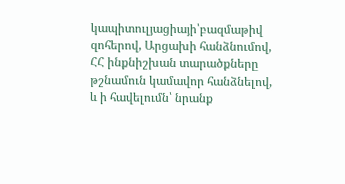կապիտուլյացիայի՝բազմաթիվ զոհերով, Արցախի հանձնումով, ՀՀ ինքնիշխան տարածքները թշնամուն կամավոր հանձնելով, և ի հավելումն՝ նրանք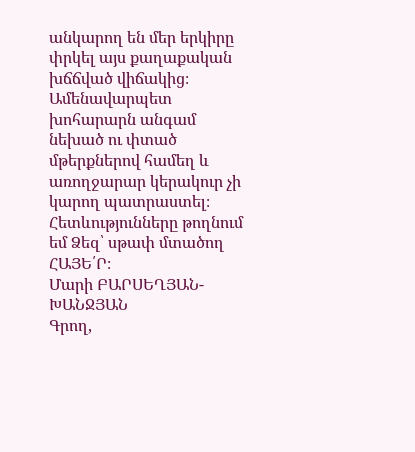անկարող են մեր երկիրը փրկել այս քաղաքական խճճված վիճակից։
Ամենավարպետ խոհարարն անգամ նեխած ու փտած մթերքներով համեղ և առողջարար կերակուր չի կարող պատրաստել։
Հետևությունները թողնում եմ Ձեզ՝ սթափ մտածող ՀԱՅԵ՛Ր։
Մարի ԲԱՐՍԵՂՅԱՆ-ԽԱՆՋՅԱՆ
Գրող,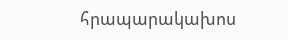հրապարակախոս